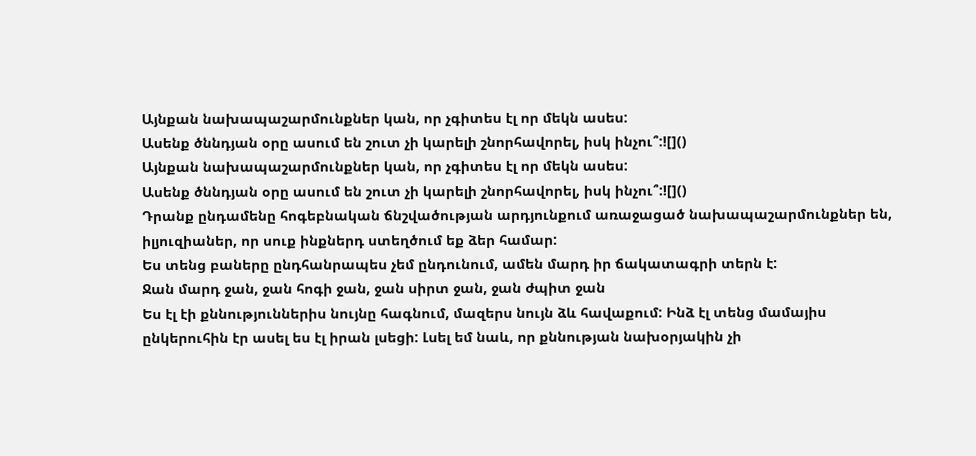Այնքան նախապաշարմունքներ կան, որ չգիտես էլ որ մեկն ասես:
Ասենք ծննդյան օրը ասում են շուտ չի կարելի շնորհավորել, իսկ ինչու՞:![]()
Այնքան նախապաշարմունքներ կան, որ չգիտես էլ որ մեկն ասես:
Ասենք ծննդյան օրը ասում են շուտ չի կարելի շնորհավորել, իսկ ինչու՞:![]()
Դրանք ընդամենը հոգեբնական ճնշվածության արդյունքում առաջացած նախապաշարմունքներ են, իլյուզիաներ, որ սուք ինքներդ ստեղծում եք ձեր համար:
Ես տենց բաները ընդհանրապես չեմ ընդունում, ամեն մարդ իր ճակատագրի տերն է:
Ջան մարդ ջան, ջան հոգի ջան, ջան սիրտ ջան, ջան ժպիտ ջան
Ես էլ էի քննություններիս նույնը հագնում, մազերս նույն ձև հավաքում: Ինձ էլ տենց մամայիս ընկերուհին էր ասել ես էլ իրան լսեցի: Լսել եմ նաև, որ քննության նախօրյակին չի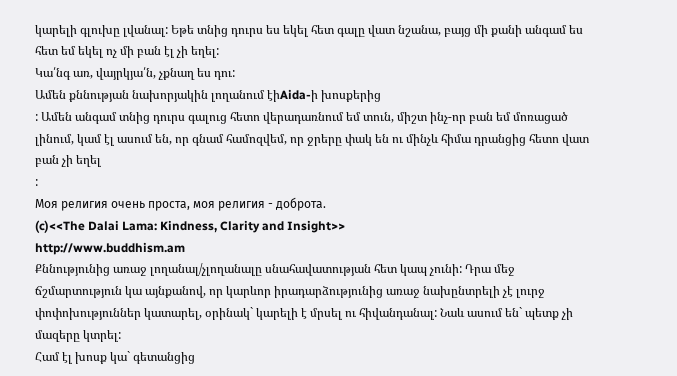կարելի գլուխը լվանալ: Եթե տնից դուրս ես եկել հետ գալը վատ նշանա, բայց մի քանի անգամ ես հետ եմ եկել ոչ մի բան էլ չի եղել:
Կա՛նգ առ, վայրկյա՛ն, չքնաղ ես դու:
Ամեն քննության նախորյակին լողանում էիAida-ի խոսքերից
: Ամեն անգամ տնից դուրս գալուց հետո վերադառնում եմ տուն, միշտ ինչ-որ բան եմ մոռացած լինում, կամ էլ ասում են, որ գնամ համոզվեմ, որ ջրերը փակ են ու մինչև հիմա դրանցից հետո վատ բան չի եղել
:
Моя религия очень проста, моя религия - доброта.
(c)<<The Dalai Lama: Kindness, Clarity and Insight>>
http://www.buddhism.am
Քննությունից առաջ լողանալ/չլողանալը սնահավատության հետ կապ չունի: Դրա մեջ ճշմարտություն կա այնքանով, որ կարևոր իրադարձությունից առաջ նախընտրելի չէ լուրջ փոփոխություններ կատարել, օրինակ` կարելի է մրսել ու հիվանդանալ: Նաև ասում են` պետք չի մազերը կտրել:
Համ էլ խոսք կա` գետանցից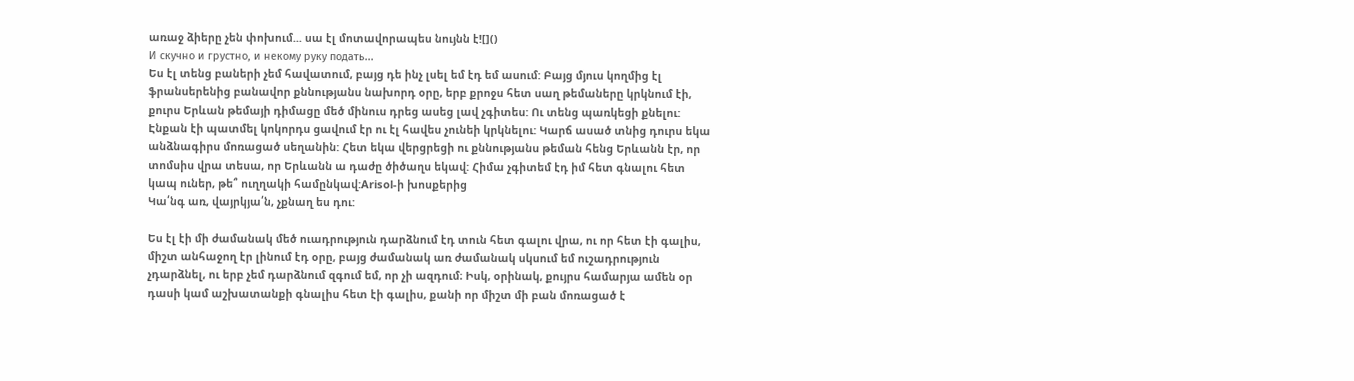առաջ ձիերը չեն փոխում... սա էլ մոտավորապես նույնն է![]()
И скучно и грустно, и некому руку подать...
Ես էլ տենց բաների չեմ հավատում, բայց դե ինչ լսել եմ էդ եմ ասում: Բայց մյուս կողմից էլ ֆրանսերենից բանավոր քննությանս նախորդ օրը, երբ քրոջս հետ սաղ թեմաները կրկնում էի, քուրս Երևան թեմայի դիմացը մեծ մինուս դրեց ասեց լավ չգիտես: Ու տենց պառկեցի քնելու: Էնքան էի պատմել կոկորդս ցավում էր ու էլ հավես չունեի կրկնելու: Կարճ ասած տնից դուրս եկա անձնագիրս մոռացած սեղանին: Հետ եկա վերցրեցի ու քննությանս թեման հենց Երևանն էր, որ տոմսիս վրա տեսա, որ Երևանն ա դաժը ծիծաղս եկավ: Հիմա չգիտեմ էդ իմ հետ գնալու հետ կապ ուներ, թե՞ ուղղակի համընկավ:Arisol-ի խոսքերից
Կա՛նգ առ, վայրկյա՛ն, չքնաղ ես դու:

Ես էլ էի մի ժամանակ մեծ ուադրություն դարձնում էդ տուն հետ գալու վրա, ու որ հետ էի գալիս, միշտ անհաջող էր լինում էդ օրը, բայց ժամանակ առ ժամանակ սկսում եմ ուշադրություն չդարձնել, ու երբ չեմ դարձնում զգում եմ, որ չի ազդում։ Իսկ, օրինակ, քույրս համարյա ամեն օր դասի կամ աշխատանքի գնալիս հետ էի գալիս, քանի որ միշտ մի բան մոռացած է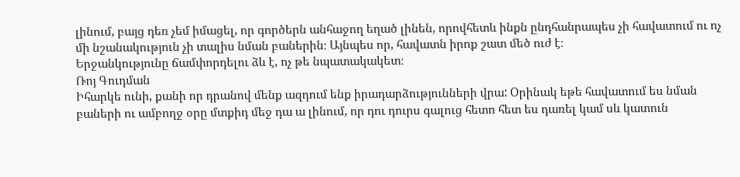լինում, բայց դեռ չեմ իմացել, որ գործերն անհաջող եղած լինեն, որովհետև ինքն ընդհանրապես չի հավատում ու ոչ մի նշանակություն չի տալիս նման բաներին։ Այնպես որ, հավատն իրոք շատ մեծ ուժ է։
Երջանկությունը ճամփորդելու ձև է, ոչ թե նպատակակետ։
Ռոյ Գուդման
Իհարկե ունի, քանի որ դրանով մենք ազդում ենք իրադարձությունների վրա: Օրինակ եթե հավատում ես նման բաների ու ամբողջ օրը մտքիդ մեջ դա ա լինում, որ դու դուրս գալուց հետո հետ ես դառել կամ սև կատուն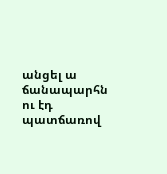անցել ա ճանապարհն ու էդ պատճառով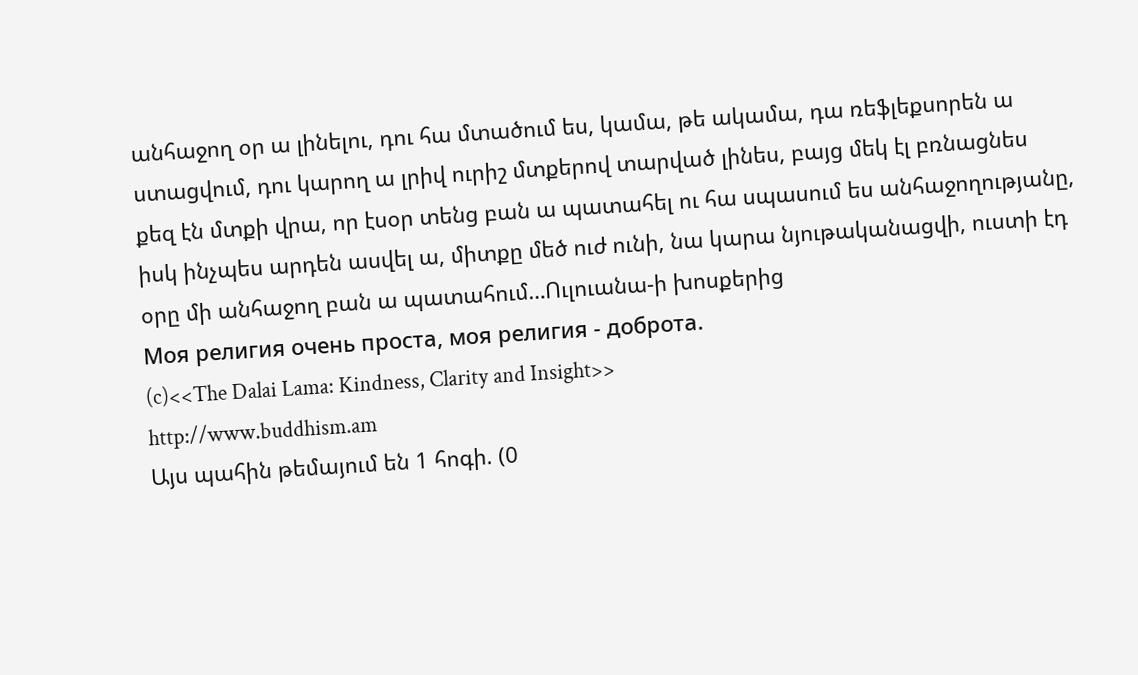անհաջող օր ա լինելու, դու հա մտածում ես, կամա, թե ակամա, դա ռեֆլեքսորեն ա ստացվում, դու կարող ա լրիվ ուրիշ մտքերով տարված լինես, բայց մեկ էլ բռնացնես քեզ էն մտքի վրա, որ էսօր տենց բան ա պատահել ու հա սպասում ես անհաջողությանը, իսկ ինչպես արդեն ասվել ա, միտքը մեծ ուժ ունի, նա կարա նյութականացվի, ուստի էդ օրը մի անհաջող բան ա պատահում…Ուլուանա-ի խոսքերից
Моя религия очень проста, моя религия - доброта.
(c)<<The Dalai Lama: Kindness, Clarity and Insight>>
http://www.buddhism.am
Այս պահին թեմայում են 1 հոգի. (0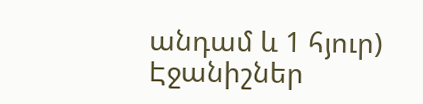անդամ և 1 հյուր)
Էջանիշներ